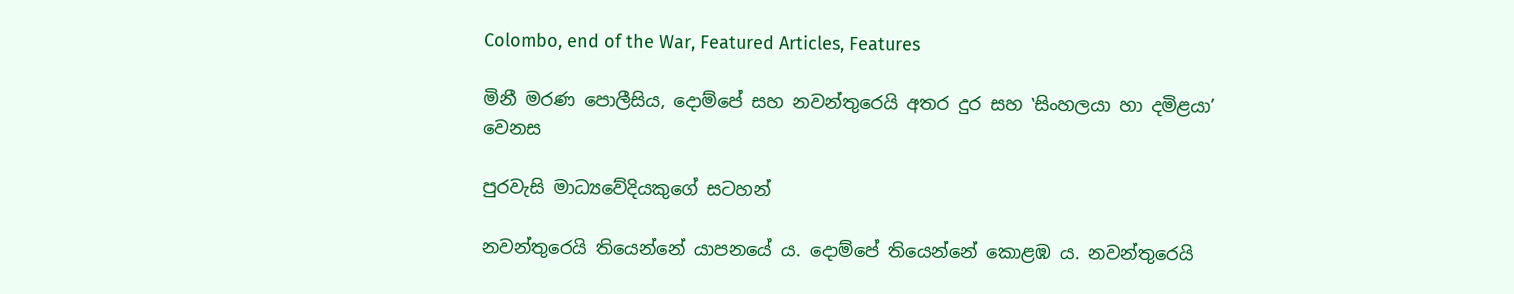Colombo, end of the War, Featured Articles, Features

මිනී මරණ පොලීසිය, දොම්පේ සහ නවන්තුරෙයි අතර දුර සහ ‛සිංහලයා හා දමිළයා’ වෙනස

පුරවැසි මාධ්‍යවේදියකුගේ සටහන්

නවන්තුරෙයි තියෙන්නේ යාපනයේ ය. දොම්පේ තියෙන්නේ කොළඹ ය. නවන්තුරෙයි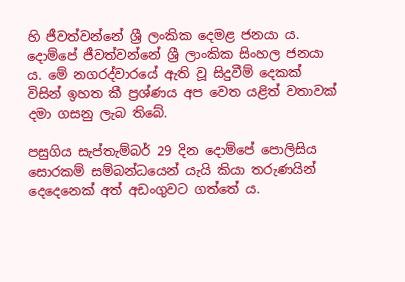හි ජීවත්වන්නේ ශ්‍රී ලංකික දෙමළ ජනයා ය. දොම්පේ ජීවත්වන්නේ ශ්‍රී ලාංකික සිංහල ජනයා ය. මේ නගරද්වාරයේ ඇති වූ සිදුවීම් දෙකක් විසින් ඉහත කී ප්‍රශ්ණය අප වෙත යළිත් වතාවක් දමා ගසනු ලැබ තිබේ.

පසුගිය සැප්තැම්බර් 29 දින දොම්පේ පොලිසිය සොරකම් සම්බන්ධයෙන් යැයි කියා තරුණයින් දෙදෙනෙක් අත් අඩංගුවට ගත්තේ ය.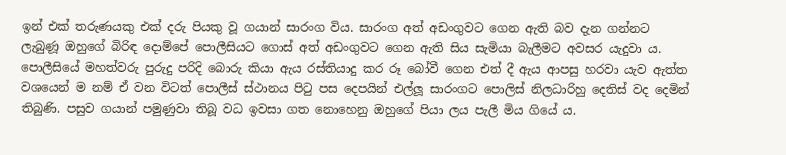ඉන් එක් තරුණයකු එක් දරු පියකු වූ ගයාන් සාරංග විය. සාරංග අත් අඩංගුවට ගෙන ඇති බව දැන ගන්නට ලැබුණූ ඔහුගේ බිරිඳ දොම්පේ පොලීසියට ගොස් අත් අඩංගුවට ගෙන ඇති සිය සැමියා බැලීමට අවසර යැදුවා ය. පොලීසියේ මහත්වරු පුරුදු පරිදි බොරු කියා ඇය රස්තියාදු කර රූ බෝවී ගෙන එත් දී ඇය ආපසු හරවා යැව ඇත්ත වශයෙන් ම නම් ඒ වන විටත් පොලීස් ස්ථානය පිටු පස දෙපයින් එල්ලූ සාරංගට පොලිස් නිලධාරිහු දෙතිස් වද දෙමින් තිබුණි. පසුව ගයාන් පමුණුවා තිබූ වධ ඉවසා ගත නොහෙනු ඔහුගේ පියා ලය පැලී මිය ගියේ ය.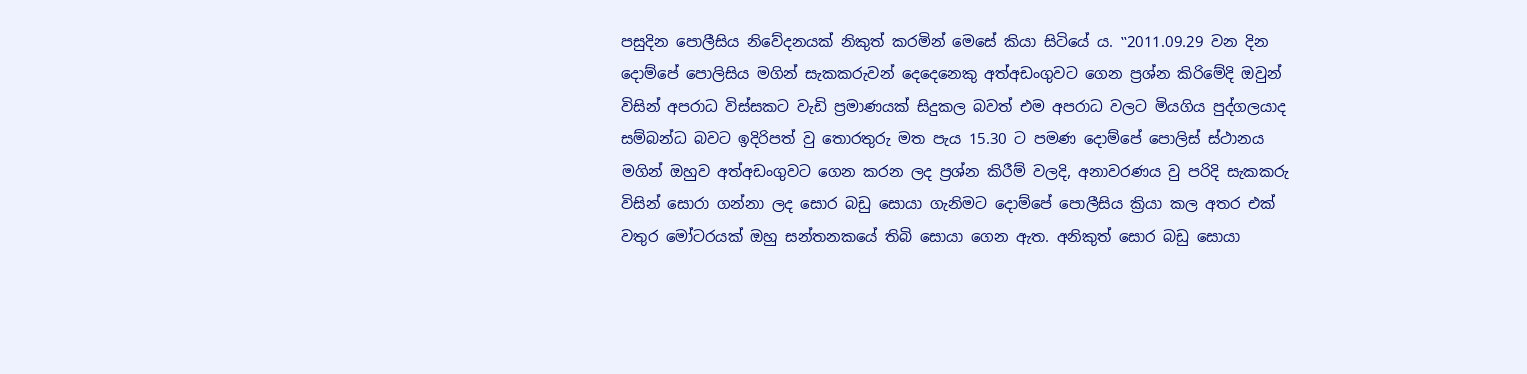පසුදින පොලීසිය නිවේදනයක් නිකුත් කරමින් මෙසේ කියා සිටියේ ය. ‛‛2011.09.29 වන දින දොම්පේ පොලිසිය මගින් සැකකරුවන් දෙදෙනෙකු අත්අඩංගුවට ගෙන ප්‍රශ්න කිරිමේදි ඔවුන් විසින් අපරාධ විස්සකට වැඩි ප්‍රමාණයක් සිදුකල බවත් එම අපරාධ වලට මියගිය පුද්ගලයාද සම්බන්ධ බවට ඉදිරිපත් වු තොරතුරු මත පැය 15.30 ට පමණ දොම්පේ පොලිස් ස්ථානය මගින් ඔහුව අත්අඩංගුවට ගෙන කරන ලද ප්‍රශ්න කිරීම් වලදි, අනාවරණය වු පරිදි සැකකරු විසින් සොරා ගන්නා ලද සොර බඩු සොයා ගැනිමට දොම්පේ පොලීසිය ක්‍රියා කල අතර එක් වතුර මෝටරයක් ඔහු සන්තනකයේ තිබි සොයා ගෙන ඇත. අනිකුත් සොර බඩු සොයා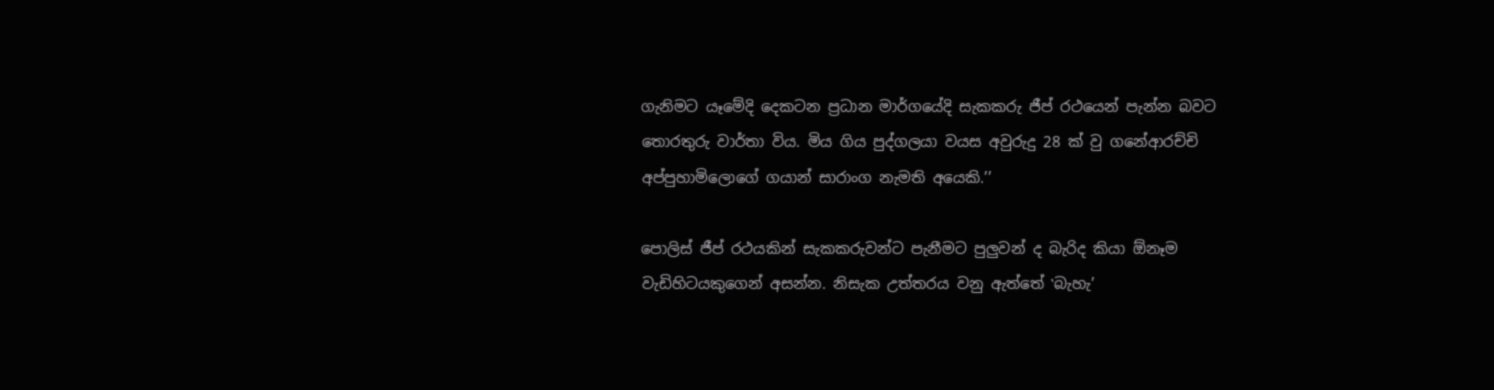ගැනිමට යෑමේදි දෙකටන ප්‍රධාන මාර්ගයේදි සැකකරු ජීප් රථයෙන් පැන්න බවට තොරතුරු වාර්තා විය. මිය ගිය පුද්ගලයා වයස අවුරුදු 28 ක් වු ගනේආරච්චි අප්පුහාමිලොගේ ගයාන් සාරාංග නැමති අයෙකි.’’

පොලිස් ජීප් රථයකින් සැකකරුවන්ට පැනීමට පුලුවන් ද බැරිද කියා ඕනෑම වැඩිහිටයකුගෙන් අසන්න. නිසැක උත්තරය වනු ඇත්තේ ‛බැහැ’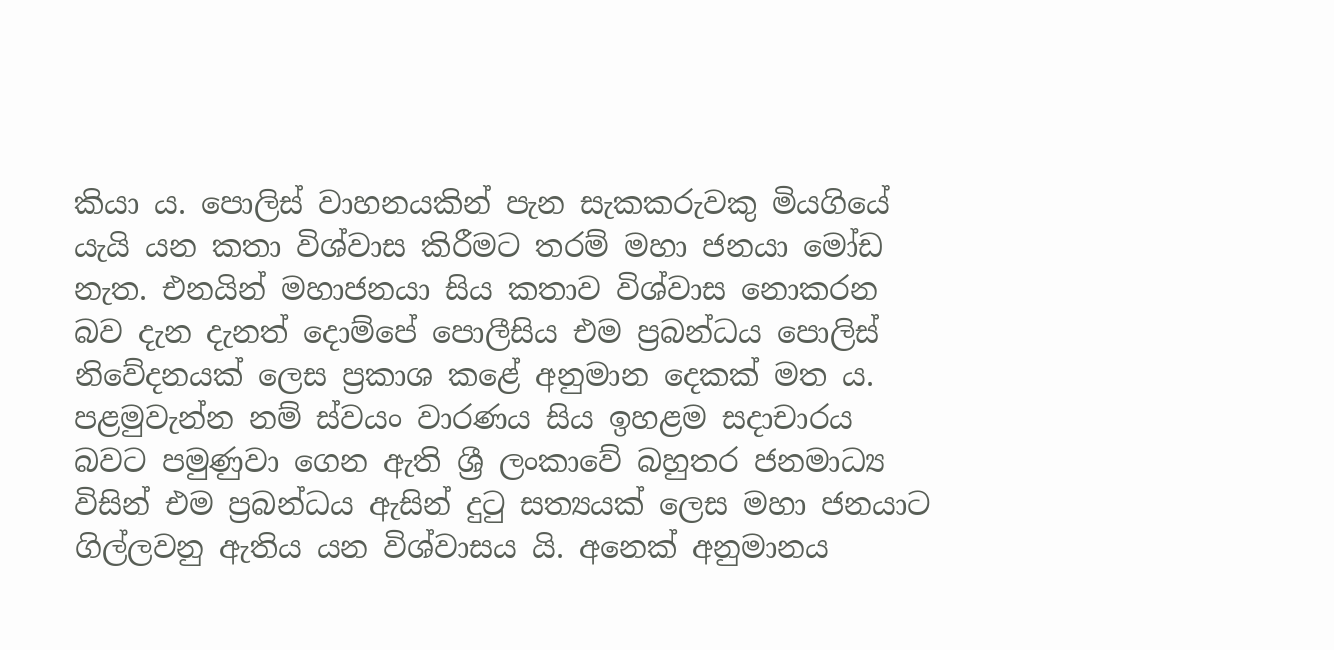කියා ය. පොලිස් වාහනයකින් පැන සැකකරුවකු මියගියේ යැයි යන කතා විශ්වාස කිරීමට තරම් මහා ජනයා මෝඩ නැත. එනයින් මහාජනයා සිය කතාව විශ්වාස නොකරන බව දැන දැනත් දොම්පේ පොලීසිය එම ප්‍රබන්ධය පොලිස් නිවේදනයක් ලෙස ප්‍රකාශ කළේ අනුමාන දෙකක් මත ය. පළමුවැන්න නම් ස්වයං වාරණය සිය ඉහළම සදාචාරය බවට පමුණුවා ගෙන ඇති ශ්‍රී ලංකාවේ බහුතර ජනමාධ්‍ය විසින් එම ප්‍රබන්ධය ඇසින් දුටු සත්‍යයක් ලෙස මහා ජනයාට ගිල්ලවනු ඇතිය යන විශ්වාසය යි. අනෙක් අනුමානය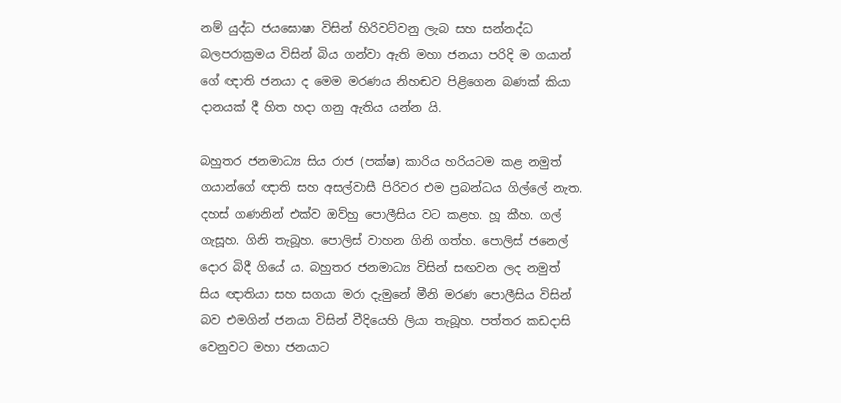නම් යුද්ධ ජයඝොෂා විසින් හිරිවට්වනු ලැබ සහ සන්නද්ධ බලපරාක්‍රමය විසින් බිය ගන්වා ඇති මහා ජනයා පරිදි ම ගයාන් ගේ ඥාති ජනයා ද මෙම මරණය නිහඬව පිළිගෙන බණක් කියා දානයක් දී හිත හදා ගනු ඇතිය යන්න යි.

බහුතර ජනමාධ්‍ය සිය රාජ (පක්ෂ) කාරිය හරියටම කළ නමුත් ගයාන්ගේ ඥාති සහ අසල්වාසී පිරිවර එම ප්‍රබන්ධය ගිල්ලේ නැත. දහස් ගණනින් එක්ව ඔව්හු පොලීසිය වට කළහ. හූ කීහ. ගල් ගැසූහ. ගිනි තැබූහ. පොලිස් වාහන ගිනි ගත්හ. පොලිස් ජනෙල් දොර බිදී ගියේ ය. බහුතර ජනමාධ්‍ය විසින් සඟවන ලද නමුත් සිය ඥාතියා සහ සගයා මරා දැමුනේ මීනි මරණ පොලීසිය විසින් බව එමගින් ජනයා විසින් වීදියෙහි ලියා තැබූහ. පත්තර කඩදාසි වෙනුවට මහා ජනයාට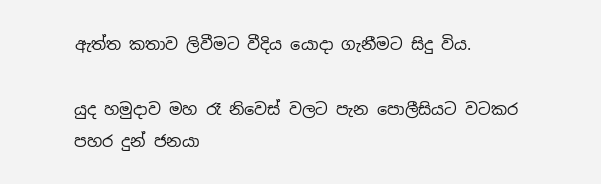ඇත්ත කතාව ලිවීමට වීදිය යොදා ගැනීමට සිදු විය.

යුද හමුදාව මහ රෑ නිවෙස් වලට පැන පොලීසියට වටකර පහර දුන් ජනයා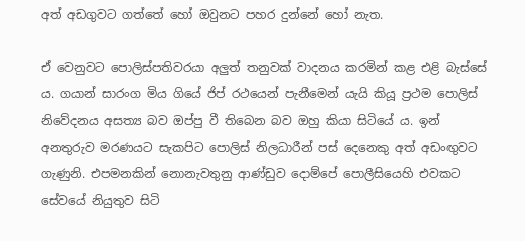අත් අඩගුවට ගත්තේ හෝ ඔවුනට පහර දුන්නේ හෝ නැත.

ඒ වෙනුවට පොලිස්පතිවරයා අලුත් තනුවක් වාදනය කරමින් කළ එළි බැස්සේ ය. ගයාන් සාරංග මිය ගියේ ජිප් රථයෙන් පැනීමෙන් යැයි කියූ ප්‍රථම පොලිස් නිවේදනය අසත්‍ය බව ඔප්පු වී තිබෙන බව ඔහු කියා සිටියේ ය. ඉන් අනතුරුව මරණයට සැකපිට පොලිස් නිලධාරීන් පස් දෙනෙකු අත් අඩංඟුවට ගැණුනි. එපමනකින් නොනැවතුනු ආණ්ඩුව දොම්පේ පොලීසියෙහි එවකට සේවයේ නියුතුව සිටි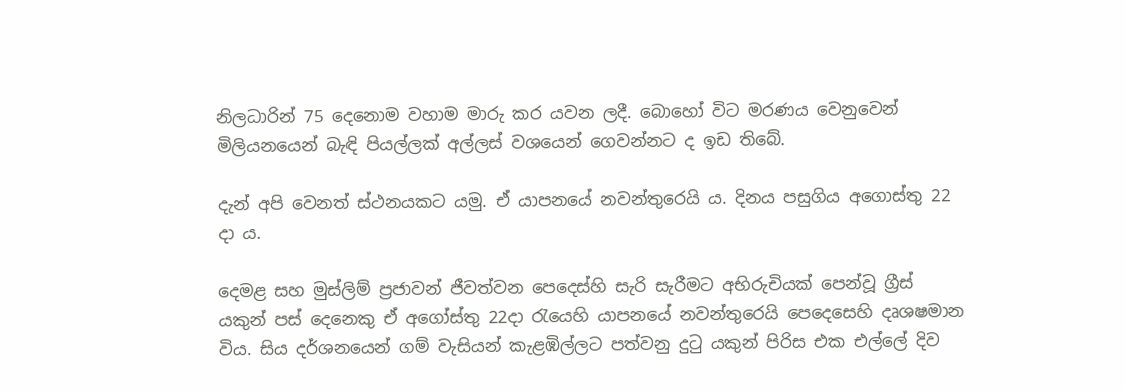නිලධාරින් 75 දෙනොම වහාම මාරු කර යවන ලදී. බොහෝ විට මරණය වෙනුවෙන් මිලියනයෙන් බැඳි පියල්ලක් අල්ලස් වශයෙන් ගෙවන්නට ද ඉඩ තිබේ.

දැන් අපි වෙනත් ස්ථනයකට යමු. ඒ යාපනයේ නවන්තුරෙයි ය. දිනය පසුගිය අගොස්තු 22 දා ය.

දෙමළ සහ මුස්ලිම් ප්‍රජාවන් ජීවත්වන පෙදෙස්හි සැරි සැරීමට අභිරුචියක් පෙන්වූ ග්‍රීස් යකුන් පස් දෙනෙකු ඒ අගෝස්තු 22දා රැයෙහි යාපනයේ නවන්තුරෙයි පෙදෙසෙහි දෘශෂමාන විය. සිය දර්ශනයෙන් ගම් වැසියන් කැළඹිල්ලට පත්වනු දුටු යකුන් පිරිස එක එල්ලේ දිව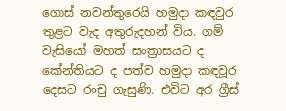ගොස් නවන්තුරෙයි හමුදා කඳවුර තුළට වැද අතුරුදහන් විය. ගම් වැසියෝ මහත් සංත්‍රාසයට ද කේන්තියට ද පත්ව හමුදා කඳවූර දෙසට රංචු ගැසුණි. එවිට අර ග්‍රීස්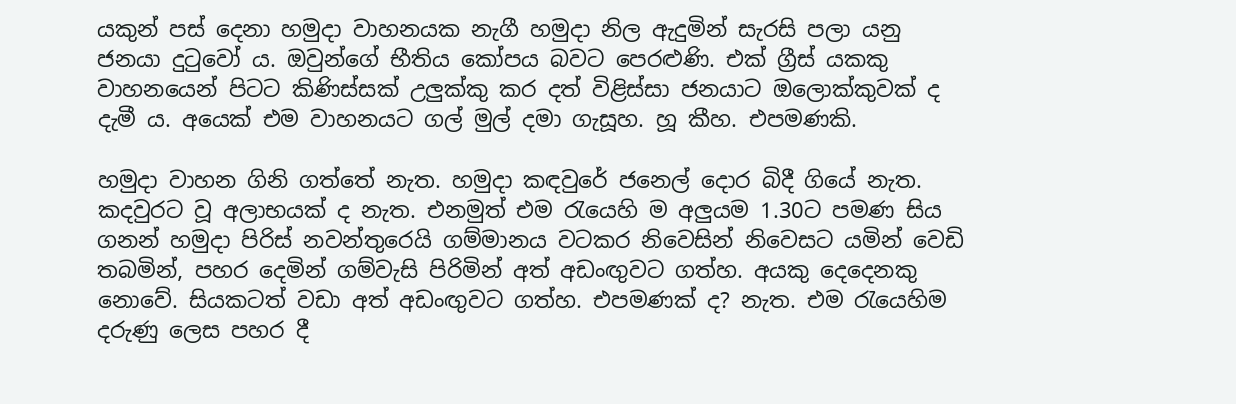යකුන් පස් දෙනා හමුදා වාහනයක නැගී හමුදා නිල ඇදුමින් සැරසි පලා යනු ජනයා දුටුවෝ ය. ඔවුන්ගේ භීතිය කෝපය බවට පෙරළුණි. එක් ග්‍රීස් යකකු වාහනයෙන් පිටට කිණිස්සක් උලුක්කු කර දත් විළිස්සා ජනයාට ඔලොක්කුවක් ද දැමී ය. අයෙක් එම වාහනයට ගල් මුල් දමා ගැසූහ. හූ කීහ. එපමණකි.

හමුදා වාහන ගිනි ගත්තේ නැත. හමුදා කඳවුරේ ජනෙල් දොර බිදී ගියේ නැත. කදවුරට වූ අලාභයක් ද නැත. එනමුත් එම රැයෙහි ම අලුයම 1.30ට පමණ සිය ගනන් හමුදා පිරිස් නවන්තුරෙයි ගම්මානය වටකර නිවෙසින් නිවෙසට යමින් වෙඩි තබමින්, පහර දෙමින් ගම්වැසි පිරිමින් අත් අඩංඟුවට ගත්හ. අයකු දෙදෙනකු නොවේ. සියකටත් වඩා අත් අඩංඟුවට ගත්හ. එපමණක් ද? නැත. එම රැයෙහිම දරුණු ලෙස පහර දී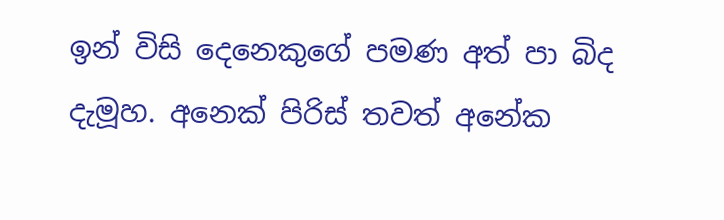ඉන් විසි දෙනෙකුගේ පමණ අත් පා බිද දැමූහ. අනෙක් පිරිස් තවත් අනේක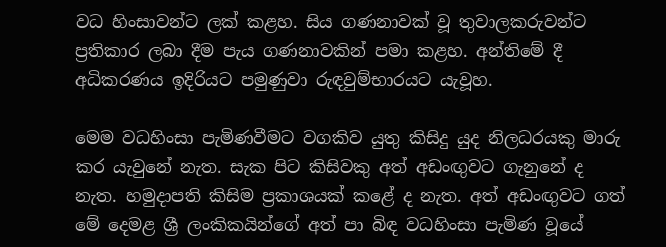වධ හිංසාවන්ට ලක් කළහ. සිය ගණනාවක් වූ තුවාලකරුවන්ට ප්‍රතිකාර ලබා දීම පැය ගණනාවකින් පමා කළහ. අන්තිමේ දී අධිකරණය ඉදිරියට පමුණුවා රුඳවුම්භාරයට යැවූහ.

මෙම වධහිංසා පැමිණවීමට වගකිව යුතු කිසිදු යුද නිලධරයකු මාරු කර යැවුනේ නැත. සැක පිට කිසිවකු අත් අඩංඟුවට ගැනුනේ ද නැත. හමුදාපති කිසිම ප්‍රකාශයක් කළේ ද නැත. අත් අඩංඟුවට ගත් මේ දෙමළ ශ්‍රී ලංකිකයින්ගේ අත් පා බිඳ වධහිංසා පැමිණ වූයේ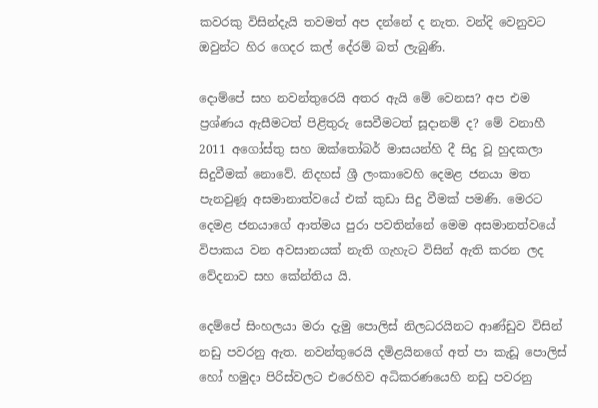කවරකු විසින්දැයි තවමත් අප දන්නේ ද නැත. වන්දි වෙනුවට ඔවුන්ට හිර ගෙදර කල් දේරම් බත් ලැබුණි.

දොම්පේ සහ නවන්තුරෙයි අතර ඇයි මේ වෙනස? අප එම ප්‍රශ්ණය ඇසීමටත් පිළිතුරු සෙවීමටත් සූදානම් ද? මේ වනාහී 2011 අගෝස්තු සහ ඔක්තෝබර් මාසයන්හි දී සිදු වූ හුදකලා සිදුවීමක් නොවේ. නිදහස් ශ්‍රී ලංකාවෙහි දෙමළ ජනයා මත පැනවුණූ අසමානාත්වයේ එක් කුඩා සිදු වීමක් පමණි. මෙරට දෙමළ ජනයාගේ ආත්මය පුරා පවතින්නේ මෙම අසමානත්වයේ විපාකය වන අවසානයක් නැති ගැහැට විසින් ඇති කරන ලද වේදනාව සහ කේන්තිය යි.

දෙම්පේ සිංහලයා මරා දැමු පොලිස් නිලධරයිනට ආණ්ඩුව විසින් නඩු පවරනු ඇත. නවන්තුරෙයි දමිළයිනගේ අත් පා කැඩූ පොලිස් හෝ හමුදා පිරිස්වලට එරෙහිව අධිකරණයෙහි නඩු පවරනු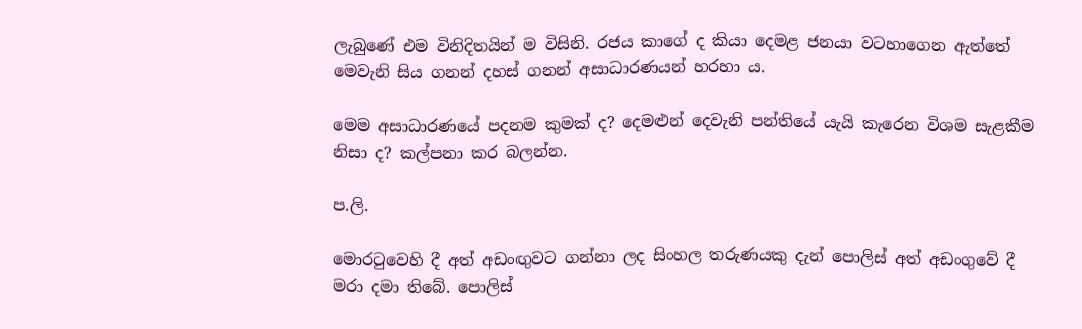ලැබුණේ එම විනිදිතයින් ම විසිනි. රජය කාගේ ද කියා දෙමළ ජනයා වටහාගෙන ඇත්තේ මෙවැනි සිය ගනන් දහස් ගනන් අසාධාරණයන් හරහා ය.

මෙම අසාධාරණයේ පදනම කුමක් ද? දෙමළුන් දෙවැනි පන්තියේ යැයි කැරෙන විශම සැළකීම නිසා ද? කල්පනා කර බලන්න.

ප.ලි.

මොරටුවෙහි දී අත් අඩංඟුවට ගන්නා ලද සිංහල තරුණයකු දැන් පොලිස් අත් අඩංගුවේ දී මරා දමා තිබේ. පොලිස්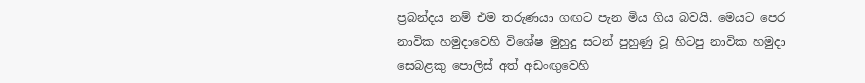ප්‍රබන්දය නම් එම තරුණයා ගඟට පැන මිය ගිය බවයි. මෙයට පෙර නාවික හමුදාවෙහි විශේෂ මුහුදු සටන් පුහුණු වූ හිටපු නාවික හමුදා සෙබළකු පොලිස් අත් අඩංඟුවෙහි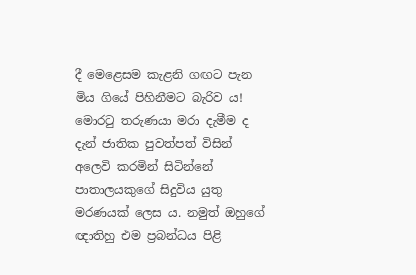දී මෙළෙසම කැළනි ගඟට පැන මිය ගියේ පිහිනීමට බැරිව ය! මොරටු තරුණයා මරා දැමීම ද දැන් ජාතික පුවත්පත් විසින් අලෙවි කරමින් සිටින්නේ පාතාලයකුගේ සිදුවිය යුතු මරණයක් ලෙස ය. නමුත් ඔහුගේ ඥාතිහු එම ප්‍රබන්ධය පිළි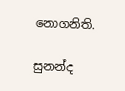නොගනිති.

සුනන්ද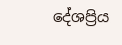දේශප්‍රිය